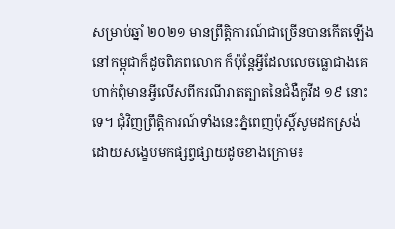សម្រាប់ឆ្នាំ ២០២១ មានព្រឹត្តិការណ៍ជាច្រើនបានកើតឡើងនៅកម្ពុជាក៏ដូចពិភពលោក ក៏ប៉ុន្តែអ្វីដែលលេចធ្លោជាងគេហាក់ពុំមានអ្វីលើសពីករណីរាតត្បាតនៃជំងឺកូវីដ ១៩ នោះទេ។ ជុំវិញព្រឹត្តិការណ៍ទាំងនេះភ្នំពេញប៉ុស្ដិ៍សូមដកស្រង់ដោយសង្ខេបមកផ្សព្វផ្សាយដូចខាងក្រោម៖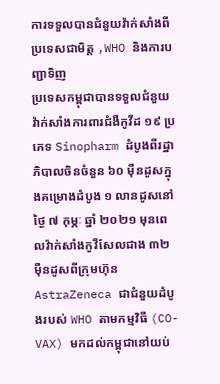ការទទួលបានជំនួយវ៉ាក់សាំងពីប្រទេសជាមិត្ត ,WHO និងការបញ្ជាទិញ
ប្រទេសកម្ពុជាបានទទួលជំនួយវ៉ាក់សាំងការពារជំងឺកូវីដ ១៩ ប្រភេទ Sinopharm ដំបូងពីរដ្ឋាភិបាលចិនចំនួន ៦០ ម៉ឺនដូសក្នុងគម្រោងដំបូង ១ លានដូសនៅថ្ងៃ ៧ កុម្ភៈ ឆ្នាំ ២០២១ មុនពេលវ៉ាក់សាំងកូវីសែលជាង ៣២ ម៉ឺនដូសពីក្រុមហ៊ុន AstraZeneca ជាជំនួយដំបូងរបស់ WHO តាមកម្មវិធី (CO-VAX) មកដល់កម្ពុជានៅយប់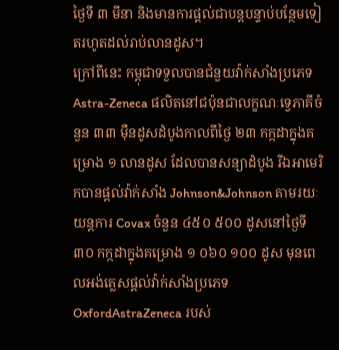ថ្ងៃទី ៣ មីនា និងមានការផ្ដល់ជាបន្ដបន្ទាប់បន្ថែមទៀតរហូតដល់រាប់លានដូស។
ក្រៅពីនេះ កម្ពុជាទទួលបានជំនួយវ៉ាក់សាំងប្រភេទ Astra-Zeneca ផលិតនៅជប៉ុនជាលក្ខណៈទ្វេភាគីចំនួន ៣៣ ម៉ឺនដូសដំបូងកាលពីថ្ងៃ ២៣ កក្កដាក្នុងគម្រោង ១ លានដូស ដែលបានសន្យាដំបូង រីឯអាមេរិកបានផ្ដល់វ៉ាក់សាំង Johnson&Johnson តាមរយៈយន្តការ Covax ចំនួន ៤៥០ ៥០០ ដូសនៅថ្ងៃទី ៣០ កក្កដាក្នុងគម្រោង ១ ០៦០ ១០០ ដូស មុនពេលអង់គ្លេសផ្ដល់វ៉ាក់សាំងប្រភេទ OxfordAstraZeneca របស់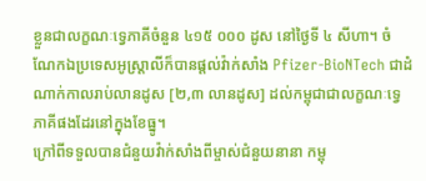ខ្លួនជាលក្ខណៈទ្វេភាគីចំនួន ៤១៥ ០០០ ដូស នៅថ្ងៃទី ៤ សីហា។ ចំណែកឯប្រទេសអូស្ដ្រាលីក៏បានផ្ដល់វ៉ាក់សាំង Pfizer-BioNTech ជាដំណាក់កាលរាប់លានដូស [២,៣ លានដូស] ដល់កម្ពុជាជាលក្ខណៈទ្វេភាគីផងដែរនៅក្នុងខែធ្នូ។
ក្រៅពីទទួលបានជំនួយវ៉ាក់សាំងពីម្ចាស់ជំនួយនានា កម្ពុ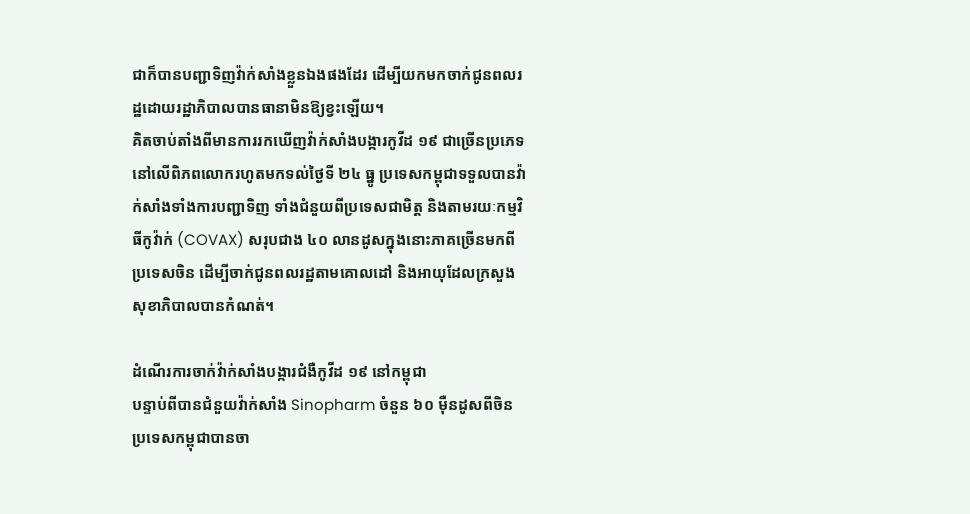ជាក៏បានបញ្ជាទិញវ៉ាក់សាំងខ្លួនឯងផងដែរ ដើម្បីយកមកចាក់ជូនពលរដ្ឋដោយរដ្ឋាភិបាលបានធានាមិនឱ្យខ្វះឡើយ។
គិតចាប់តាំងពីមានការរកឃើញវ៉ាក់សាំងបង្ការកូវីដ ១៩ ជាច្រើនប្រភេទនៅលើពិភពលោករហូតមកទល់ថ្ងៃទី ២៤ ធ្នូ ប្រទេសកម្ពុជាទទួលបានវ៉ាក់សាំងទាំងការបញ្ជាទិញ ទាំងជំនួយពីប្រទេសជាមិត្ត និងតាមរយៈកម្មវិធីកូវ៉ាក់ (COVAX) សរុបជាង ៤០ លានដូសក្នុងនោះភាគច្រើនមកពីប្រទេសចិន ដើម្បីចាក់ជូនពលរដ្ឋតាមគោលដៅ និងអាយុដែលក្រសួងសុខាភិបាលបានកំណត់។

ដំណើរការចាក់វ៉ាក់សាំងបង្ការជំងឺកូវីដ ១៩ នៅកម្ពុជា
បន្ទាប់ពីបានជំនួយវ៉ាក់សាំង Sinopharm ចំនួន ៦០ ម៉ឺនដូសពីចិន ប្រទេសកម្ពុជាបានចា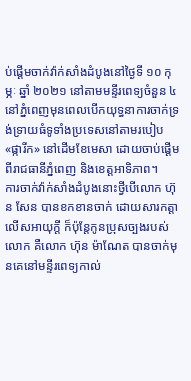ប់ផ្ដើមចាក់វ៉ាក់សាំងដំបូងនៅថ្ងៃទី ១០ កុម្ភៈ ឆ្នាំ ២០២១ នៅតាមមន្ទីរពេទ្យចំនួន ៤ នៅភ្នំពេញមុនពេលបើកយុទ្ធនាការចាក់ទ្រង់ទ្រាយធំទូទាំងប្រទេសនៅតាមរបៀប «ផ្ការីក» នៅដើមខែមេសា ដោយចាប់ផ្ដើមពីរាជធានីភ្នំពេញ និងខេត្តអាទិភាព។
ការចាក់វ៉ាក់សាំងដំបូងនោះថ្វីបើលោក ហ៊ុន សែន បានខកខានចាក់ ដោយសារកត្តាលើសអាយុក្ដី ក៏ប៉ុន្តែកូនប្រុសច្បងរបស់លោក គឺលោក ហ៊ុន ម៉ាណែត បានចាក់មុនគេនៅមន្ទីរពេទ្យកាល់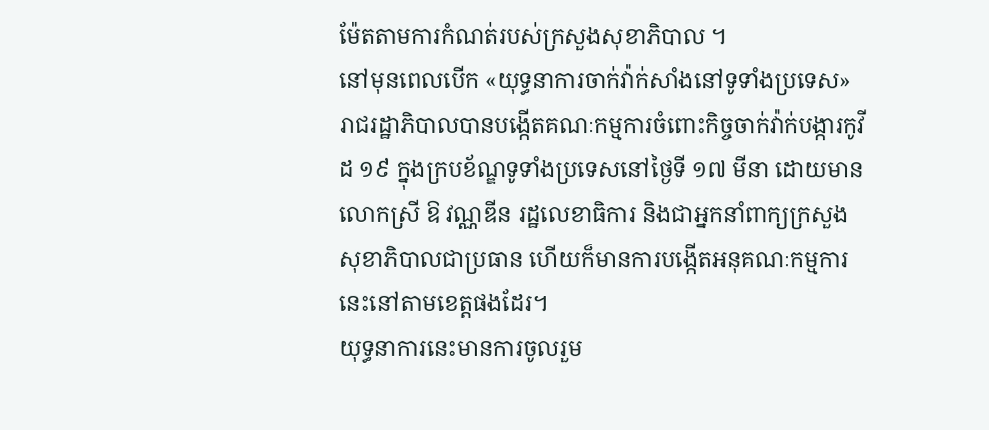ម៉ែតតាមការកំណត់របស់ក្រសួងសុខាភិបាល ។
នៅមុនពេលបើក «យុទ្ធនាការចាក់វ៉ាក់សាំងនៅទូទាំងប្រទេស» រាជរដ្ឋាភិបាលបានបង្កើតគណៈកម្មការចំពោះកិច្ចចាក់វ៉ាក់បង្ការកូវីដ ១៩ ក្នុងក្របខ័ណ្ឌទូទាំងប្រទេសនៅថ្ងៃទី ១៧ មីនា ដោយមានលោកស្រី ឱ វណ្ណឌីន រដ្ឋលេខាធិការ និងជាអ្នកនាំពាក្យក្រសួងសុខាភិបាលជាប្រធាន ហើយក៏មានការបង្កើតអនុគណៈកម្មការនេះនៅតាមខេត្តផងដែរ។
យុទ្ធនាការនេះមានការចូលរួម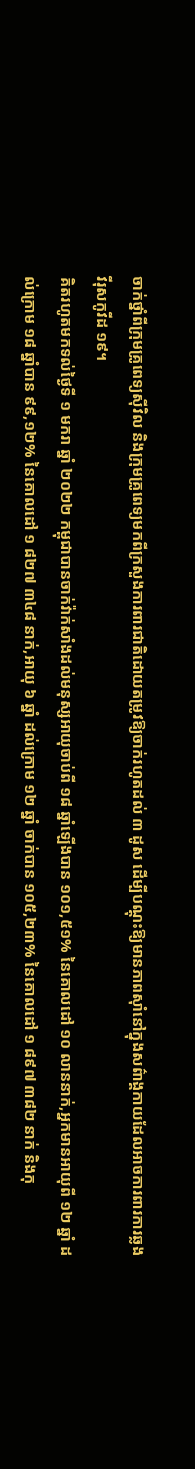ចាក់ថ្នាំពីក្រុមគ្រូពេទ្យស៊ីវិល និងក្រុមគ្រូពេទ្យមកពីក្រសួងការពារជាតិដោយតម្រូវឱ្យចាក់រហូតដល់ ៣ ដូស ដើម្បីបណ្ដុះឱ្យមានភាពស៊ាំនៅក្នុងសព៌ាង្គកាយដែលអាចការពារការឆ្លងវីរុសកូវីដ ១៩។
គិតរហូតមកទល់ថ្ងៃទី ១ មករា ឆ្នាំ ២០២២ កម្ពុជាបានចាក់វ៉ាក់សាំងដល់មនុស្សអាយុចាប់ពី ១៨ ឆ្នាំឡើងបាន ១០១,៥១% នៃគោលដៅ ១០ លាននាក់,អ្នកមានអាយុពី ១២ ឆ្នាំ ដល់ក្រោម ១៨ ឆ្នាំបាន ៩៩,១២% នៃគោលដៅ ១ ៨២៧ ៣៤៨ នាក់,អាយុ ៦ ឆ្នាំ ដល់ក្រោម ១២ ឆ្នាំ ចាក់បាន ១០៥,២៣% នៃគោលដៅ ១ ៨៩៧ ៣៨២ នាក់ និងកុ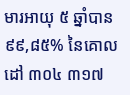មារអាយុ ៥ ឆ្នាំបាន ៩៩,៨៥% នៃគោលដៅ ៣០៤ ៣១៧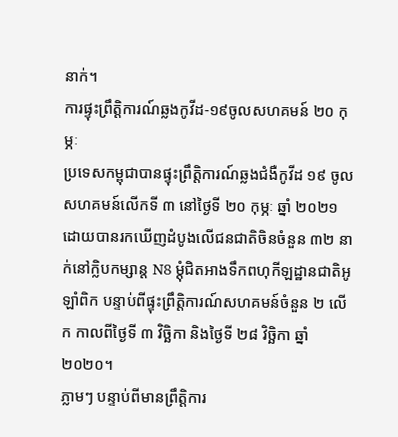នាក់។
ការផ្ទុះព្រឹត្តិការណ៍ឆ្លងកូវីដ-១៩ចូលសហគមន៍ ២០ កុម្ភៈ
ប្រទេសកម្ពុជាបានផ្ទុះព្រឹត្តិការណ៍ឆ្លងជំងឺកូវីដ ១៩ ចូលសហគមន៍លើកទី ៣ នៅថ្ងៃទី ២០ កុម្ភៈ ឆ្នាំ ២០២១ ដោយបានរកឃើញដំបូងលើជនជាតិចិនចំនួន ៣២ នាក់នៅក្លិបកម្សាន្ត N8 ម្ដុំជិតអាងទឹកពហុកីឡដ្ឋានជាតិអូឡាំពិក បន្ទាប់ពីផ្ទុះព្រឹត្តិការណ៍សហគមន៍ចំនួន ២ លើក កាលពីថ្ងៃទី ៣ វិច្ឆិកា និងថ្ងៃទី ២៨ វិច្ឆិកា ឆ្នាំ ២០២០។
ភ្លាមៗ បន្ទាប់ពីមានព្រឹត្តិការ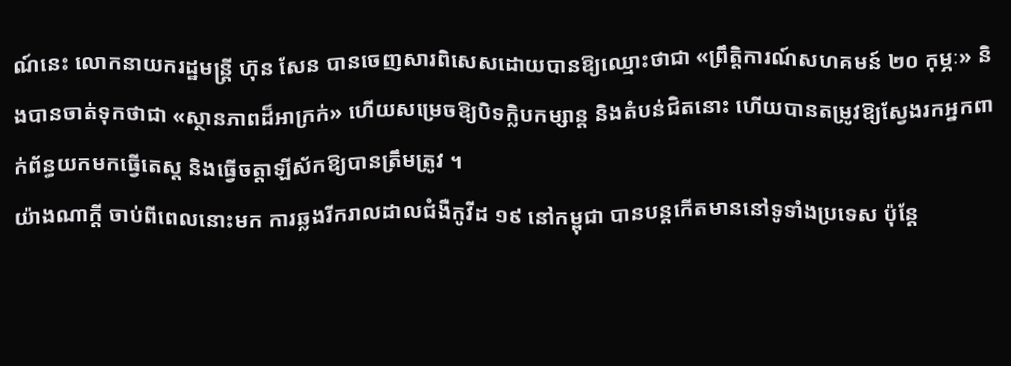ណ៍នេះ លោកនាយករដ្ឋមន្ត្រី ហ៊ុន សែន បានចេញសារពិសេសដោយបានឱ្យឈ្មោះថាជា «ព្រឹត្តិការណ៍សហគមន៍ ២០ កុម្ភៈ» និងបានចាត់ទុកថាជា «ស្ថានភាពដ៏អាក្រក់» ហើយសម្រេចឱ្យបិទក្លិបកម្សាន្ត និងតំបន់ជិតនោះ ហើយបានតម្រូវឱ្យស្វែងរកអ្នកពាក់ព័ន្ធយកមកធ្វើតេស្ត និងធ្វើចត្តាឡីស័កឱ្យបានត្រឹមត្រូវ ។
យ៉ាងណាក្ដី ចាប់ពីពេលនោះមក ការឆ្លងរីករាលដាលជំងឺកូវីដ ១៩ នៅកម្ពុជា បានបន្តកើតមាននៅទូទាំងប្រទេស ប៉ុន្តែ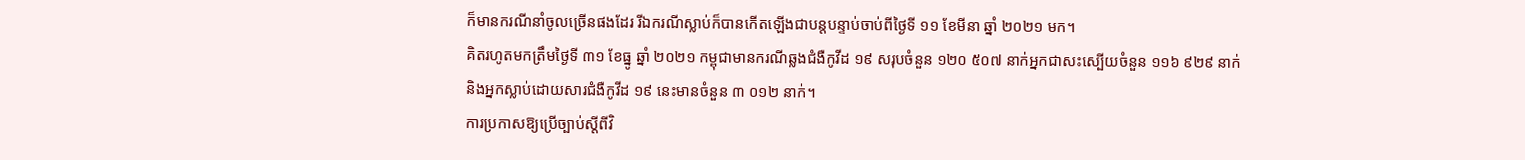ក៏មានករណីនាំចូលច្រើនផងដែរ រីឯករណីស្លាប់ក៏បានកើតឡើងជាបន្តបន្ទាប់ចាប់ពីថ្ងៃទី ១១ ខែមីនា ឆ្នាំ ២០២១ មក។
គិតរហូតមកត្រឹមថ្ងៃទី ៣១ ខែធ្នូ ឆ្នាំ ២០២១ កម្ពុជាមានករណីឆ្លងជំងឺកូវីដ ១៩ សរុបចំនួន ១២០ ៥០៧ នាក់អ្នកជាសះស្បើយចំនួន ១១៦ ៩២៩ នាក់ និងអ្នកស្លាប់ដោយសារជំងឺកូវីដ ១៩ នេះមានចំនួន ៣ ០១២ នាក់។
ការប្រកាសឱ្យប្រើច្បាប់ស្ដីពីវិ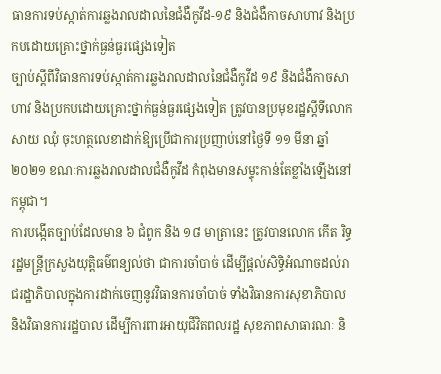ធានការទប់ស្កាត់ការឆ្លងរាលដាលនៃជំងឺកូវីដ-១៩ និងជំងឺកាចសាហាវ និងប្រកបដោយគ្រោះថ្នាក់ធ្ងន់ធ្ងរផ្សេងទៀត
ច្បាប់ស្ដីពីវិធានការទប់ស្កាត់ការឆ្លងរាលដាលនៃជំងឺកូវីដ ១៩ និងជំងឺកាចសាហាវ និងប្រកបដោយគ្រោះថ្នាក់ធ្ងន់ធ្ងរផ្សេងទៀត ត្រូវបានប្រមុខរដ្ឋស្ដីទីលោក សាយ ឈុំ ចុះហត្ថលេខាដាក់ឱ្យប្រើជាការប្រញាប់នៅថ្ងៃទី ១១ មីនា ឆ្នាំ ២០២១ ខណៈការឆ្លងរាលដាលជំងឺកូវីដ កំពុងមានសម្ទុះកាន់តែខ្លាំងឡើងនៅកម្ពុជា។
ការបង្កើតច្បាប់ដែលមាន ៦ ជំពូក និង ១៨ មាត្រានេះ ត្រូវបានលោក កើត រិទ្ធ រដ្ឋមន្ត្រីក្រសួងយុត្តិធម៌ពន្យល់ថា ជាការចាំបាច់ ដើម្បីផ្ដល់សិទ្ធិអំណាចដល់រាជរដ្ឋាភិបាលក្នុងការដាក់ចេញនូវវិធានការចាំបាច់ ទាំងវិធានការសុខាភិបាល និងវិធានការរដ្ឋបាល ដើម្បីការពារអាយុជីវិតពលរដ្ឋ សុខភាពសាធារណៈ និ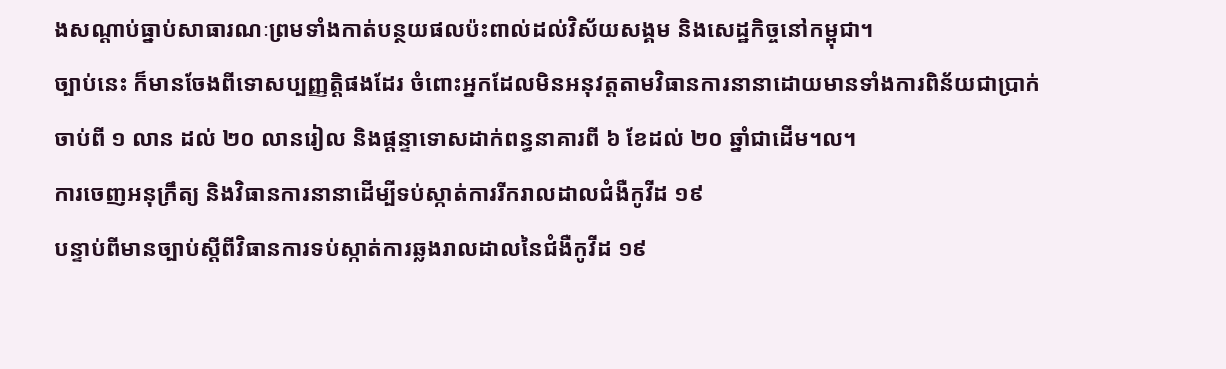ងសណ្ដាប់ធ្នាប់សាធារណៈព្រមទាំងកាត់បន្ថយផលប៉ះពាល់ដល់វិស័យសង្គម និងសេដ្ឋកិច្ចនៅកម្ពុជា។
ច្បាប់នេះ ក៏មានចែងពីទោសប្បញ្ញត្តិផងដែរ ចំពោះអ្នកដែលមិនអនុវត្តតាមវិធានការនានាដោយមានទាំងការពិន័យជាប្រាក់ចាប់ពី ១ លាន ដល់ ២០ លានរៀល និងផ្ដន្ទាទោសដាក់ពន្ធនាគារពី ៦ ខែដល់ ២០ ឆ្នាំជាដើម។ល។
ការចេញអនុក្រឹត្យ និងវិធានការនានាដើម្បីទប់ស្កាត់ការរីករាលដាលជំងឺកូវីដ ១៩
បន្ទាប់ពីមានច្បាប់ស្ដីពីវិធានការទប់ស្កាត់ការឆ្លងរាលដាលនៃជំងឺកូវីដ ១៩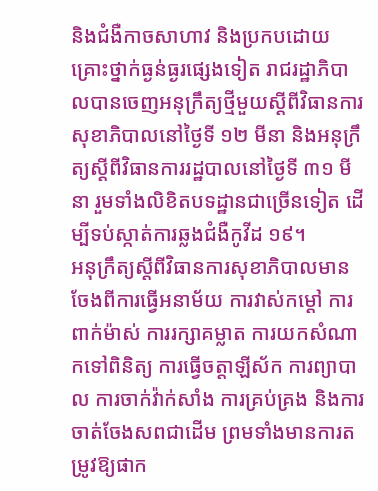និងជំងឺកាចសាហាវ និងប្រកបដោយគ្រោះថ្នាក់ធ្ងន់ធ្ងរផ្សេងទៀត រាជរដ្ឋាភិបាលបានចេញអនុក្រឹត្យថ្មីមួយស្ដីពីវិធានការសុខាភិបាលនៅថ្ងៃទី ១២ មីនា និងអនុក្រឹត្យស្ដីពីវិធានការរដ្ឋបាលនៅថ្ងៃទី ៣១ មីនា រួមទាំងលិខិតបទដ្ឋានជាច្រើនទៀត ដើម្បីទប់ស្កាត់ការឆ្លងជំងឺកូវីដ ១៩។
អនុក្រឹត្យស្ដីពីវិធានការសុខាភិបាលមានចែងពីការធ្វើអនាម័យ ការវាស់កម្ដៅ ការពាក់ម៉ាស់ ការរក្សាគម្លាត ការយកសំណាកទៅពិនិត្យ ការធ្វើចត្តាឡីស័ក ការព្យាបាល ការចាក់វ៉ាក់សាំង ការគ្រប់គ្រង និងការចាត់ចែងសពជាដើម ព្រមទាំងមានការតម្រូវឱ្យផាក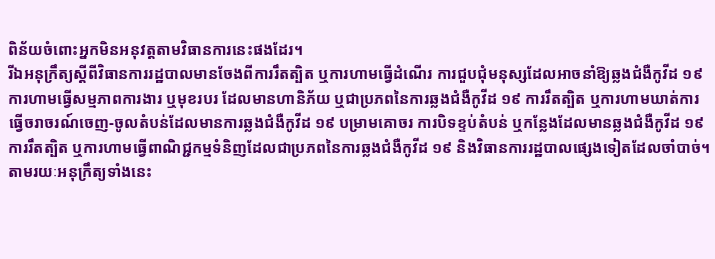ពិន័យចំពោះអ្នកមិនអនុវត្តតាមវិធានការនេះផងដែរ។
រីឯអនុក្រឹត្យស្ដីពីវិធានការរដ្ឋបាលមានចែងពីការរឹតត្បិត ឬការហាមធ្វើដំណើរ ការជួបជុំមនុស្សដែលអាចនាំឱ្យឆ្លងជំងឺកូវីដ ១៩ ការហាមធ្វើសម្មភាពការងារ ឬមុខរបរ ដែលមានហានិភ័យ ឬជាប្រភពនៃការឆ្លងជំងឺកូវីដ ១៩ ការរឹតត្បិត ឬការហាមឃាត់ការធ្វើចរាចរណ៍ចេញ-ចូលតំបន់ដែលមានការឆ្លងជំងឺកូវីដ ១៩ បម្រាមគោចរ ការបិទខ្ទប់តំបន់ ឬកន្លែងដែលមានឆ្លងជំងឺកូវីដ ១៩ ការរឹតត្បិត ឬការហាមធ្វើពាណិជ្ជកម្មទំនិញដែលជាប្រភពនៃការឆ្លងជំងឺកូវីដ ១៩ និងវិធានការរដ្ឋបាលផ្សេងទៀតដែលចាំបាច់។
តាមរយៈអនុក្រឹត្យទាំងនេះ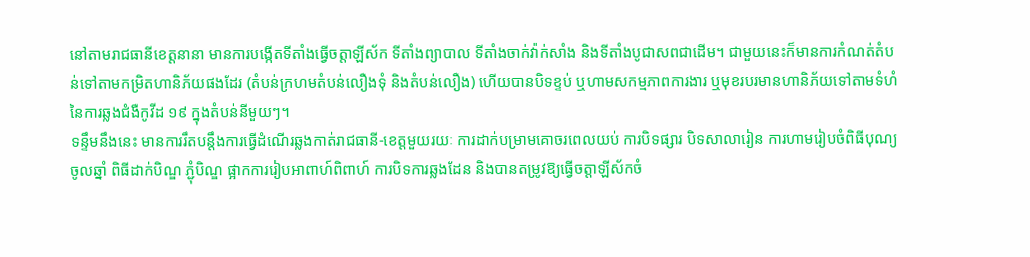នៅតាមរាជធានីខេត្តនានា មានការបង្កើតទីតាំងធ្វើចត្តាឡីស័ក ទីតាំងព្យាបាល ទីតាំងចាក់វ៉ាក់សាំង និងទីតាំងបូជាសពជាដើម។ ជាមួយនេះក៏មានការកំណត់តំបន់ទៅតាមកម្រិតហានិភ័យផងដែរ (តំបន់ក្រហមតំបន់លឿងទុំ និងតំបន់លឿង) ហើយបានបិទខ្ទប់ ឬហាមសកម្មភាពការងារ ឬមុខរបរមានហានិភ័យទៅតាមទំហំនៃការឆ្លងជំងឺកូវីដ ១៩ ក្នុងតំបន់នីមួយៗ។
ទន្ទឹមនឹងនេះ មានការរឹតបន្តឹងការធ្វើដំណើរឆ្លងកាត់រាជធានី-ខេត្តមួយរយៈ ការដាក់បម្រាមគោចរពេលយប់ ការបិទផ្សារ បិទសាលារៀន ការហាមរៀបចំពិធីបុណ្យចូលឆ្នាំ ពិធីដាក់បិណ្ឌ ភ្ជុំបិណ្ឌ ផ្អាកការរៀបអាពាហ៍ពិពាហ៍ ការបិទការឆ្លងដែន និងបានតម្រូវឱ្យធ្វើចត្តាឡីស័កចំ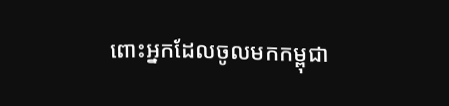ពោះអ្នកដែលចូលមកកម្ពុជា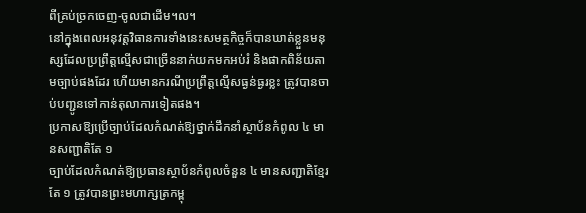ពីគ្រប់ច្រកចេញ-ចូលជាដើម។ល។
នៅក្នុងពេលអនុវត្តវិធានការទាំងនេះសមត្ថកិច្ចក៏បានឃាត់ខ្លួនមនុស្សដែលប្រព្រឹត្តល្មើសជាច្រើននាក់យកមកអប់រំ និងផាកពិន័យតាមច្បាប់ផងដែរ ហើយមានករណីប្រព្រឹត្តល្មើសធ្ងន់ធ្ងរខ្លះ ត្រូវបានចាប់បញ្ជូនទៅកាន់តុលាការទៀតផង។
ប្រកាសឱ្យប្រើច្បាប់ដែលកំណត់ឱ្យថ្នាក់ដឹកនាំស្ថាប័នកំពូល ៤ មានសញ្ជាតិតែ ១
ច្បាប់ដែលកំណត់ឱ្យប្រធានស្ថាប័នកំពូលចំនួន ៤ មានសញ្ជាតិខ្មែរតែ ១ ត្រូវបានព្រះមហាក្សត្រកម្ពុ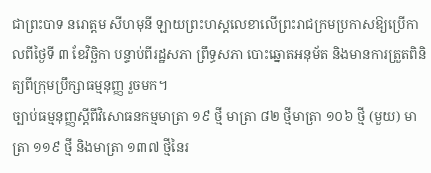ជាព្រះបាទ នរោត្តម សីហមុនី ឡាយព្រះហស្តលេខាលើព្រះរាជក្រមប្រកាសឱ្យប្រើកាលពីថ្ងៃទី ៣ ខែវិច្ឆិកា បន្ទាប់ពីរដ្ឋសភា ព្រឹទ្ធសភា បោះឆ្នោតអនុម័ត និងមានការត្រួតពិនិត្យពីក្រុមប្រឹក្សាធម្មនុញ្ញ រួចមក។
ច្បាប់ធម្មនុញ្ញស្ដីពីវិសោធនកម្មមាត្រា ១៩ ថ្មី មាត្រា ៨២ ថ្មីមាត្រា ១០៦ ថ្មី (មួយ) មាត្រា ១១៩ ថ្មី និងមាត្រា ១៣៧ ថ្មីនៃរ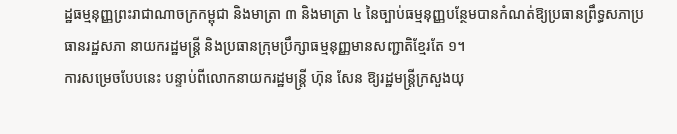ដ្ឋធម្មនុញ្ញព្រះរាជាណាចក្រកម្ពុជា និងមាត្រា ៣ និងមាត្រា ៤ នៃច្បាប់ធម្មនុញ្ញបន្ថែមបានកំណត់ឱ្យប្រធានព្រឹទ្ធសភាប្រធានរដ្ឋសភា នាយករដ្ឋមន្ត្រី និងប្រធានក្រុមប្រឹក្សាធម្មនុញ្ញមានសញ្ជាតិខ្មែរតែ ១។
ការសម្រេចបែបនេះ បន្ទាប់ពីលោកនាយករដ្ឋមន្ត្រី ហ៊ុន សែន ឱ្យរដ្ឋមន្ត្រីក្រសួងយុ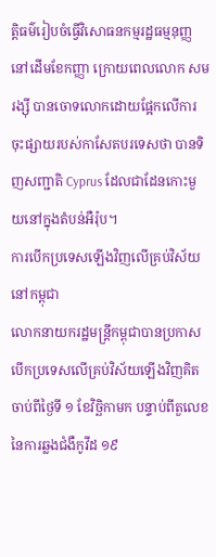តិ្តធម៌រៀបចំធ្វើវិសោធនកម្មរដ្ឋធម្មនុញ្ញនៅដើមខែកញ្ញា ក្រោយពេលលោក សម រង្ស៊ី បានចោទលោកដោយផ្អែកលើការចុះផ្សាយរបស់កាសែតបរទេសថា បានទិញសញ្ជាតិ Cyprus ដែលជាដែនកោះមួយនៅក្នុងតំបន់អឺរ៉ុប។
ការបើកប្រទេសឡើងវិញលើគ្រប់វិស័យនៅកម្ពុជា
លោកនាយករដ្ឋមន្ត្រីកម្ពុជាបានប្រកាសបើកប្រទេសលើគ្រប់វិស័យឡើងវិញគិតចាប់ពីថ្ងៃទី ១ ខែវិច្ឆិកាមក បន្ទាប់ពីតួលេខនៃការឆ្លងជំងឺកូវីដ ១៩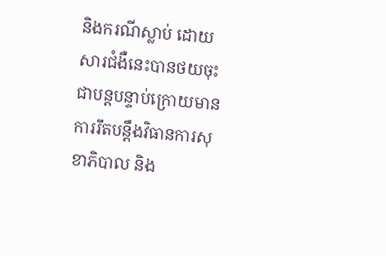និងករណីស្លាប់ ដោយសារជំងឺនេះបានថយចុះជាបន្តបន្ទាប់ក្រោយមានការរឹតបន្ដឹងវិធានការសុខាភិបាល និង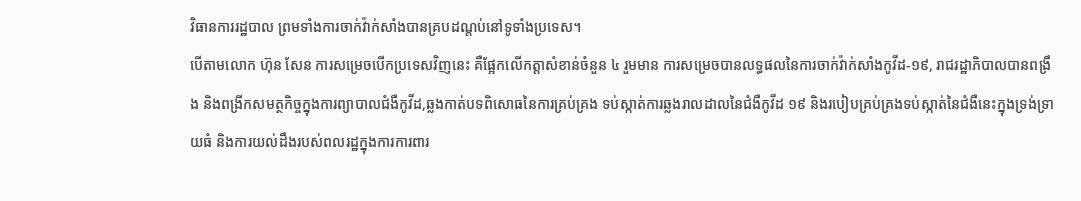វិធានការរដ្ឋបាល ព្រមទាំងការចាក់វ៉ាក់សាំងបានគ្របដណ្ដប់នៅទូទាំងប្រទេស។
បើតាមលោក ហ៊ុន សែន ការសម្រេចបើកប្រទេសវិញនេះ គឺផ្អែកលើកត្តាសំខាន់ចំនួន ៤ រួមមាន ការសម្រេចបានលទ្ធផលនៃការចាក់វ៉ាក់សាំងកូវីដ-១៩, រាជរដ្ឋាភិបាលបានពង្រឹង និងពង្រីកសមត្ថកិច្ចក្នុងការព្យាបាលជំងឺកូវីដ,ឆ្លងកាត់បទពិសោធនៃការគ្រប់គ្រង ទប់ស្កាត់ការឆ្លងរាលដាលនៃជំងឺកូវីដ ១៩ និងរបៀបគ្រប់គ្រងទប់ស្កាត់នៃជំងឺនេះក្នុងទ្រង់ទ្រាយធំ និងការយល់ដឹងរបស់ពលរដ្ឋក្នុងការការពារ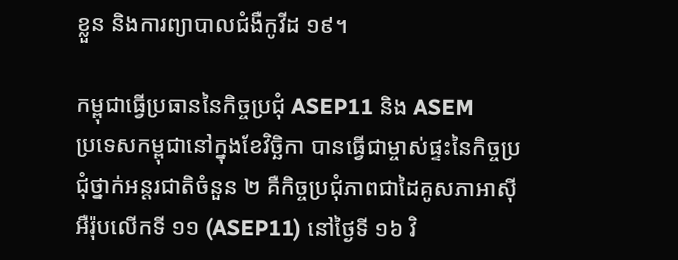ខ្លួន និងការព្យាបាលជំងឺកូវីដ ១៩។

កម្ពុជាធ្វើប្រធាននៃកិច្ចប្រជុំ ASEP11 និង ASEM
ប្រទេសកម្ពុជានៅក្នុងខែវិច្ឆិកា បានធ្វើជាម្ចាស់ផ្ទះនៃកិច្ចប្រជុំថ្នាក់អន្តរជាតិចំនួន ២ គឺកិច្ចប្រជុំភាពជាដៃគូសភាអាស៊ីអឺរ៉ុបលើកទី ១១ (ASEP11) នៅថ្ងៃទី ១៦ វិ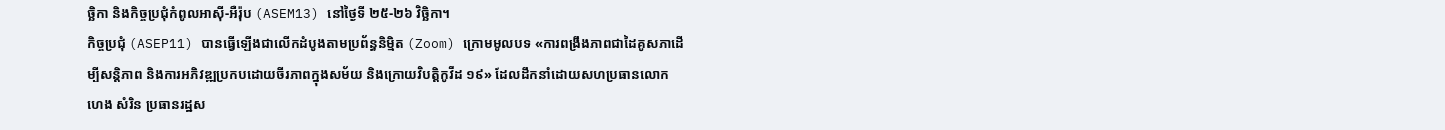ច្ឆិកា និងកិច្ចប្រជុំកំពូលអាស៊ី-អឺរ៉ុប (ASEM13) នៅថ្ងៃទី ២៥-២៦ វិច្ឆិកា។
កិច្ចប្រជុំ (ASEP11) បានធ្វើឡើងជាលើកដំបូងតាមប្រព័ន្ធនិម្មិត (Zoom) ក្រោមមូលបទ «ការពង្រឹងភាពជាដៃគូសភាដើម្បីសន្តិភាព និងការអភិវឌ្ឍប្រកបដោយចីរភាពក្នុងសម័យ និងក្រោយវិបត្តិកូវីដ ១៩» ដែលដឹកនាំដោយសហប្រធានលោក ហេង សំរិន ប្រធានរដ្ឋស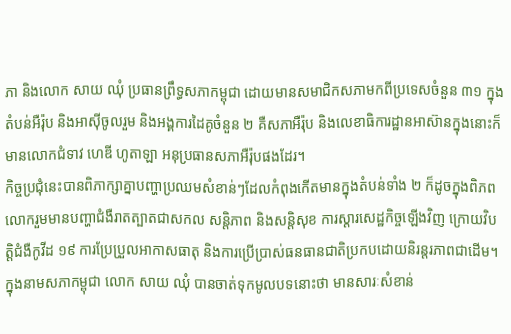ភា និងលោក សាយ ឈុំ ប្រធានព្រឹទ្ធសភាកម្ពុជា ដោយមានសមាជិកសភាមកពីប្រទេសចំនួន ៣១ ក្នុងតំបន់អឺរ៉ុប និងអាស៊ីចូលរួម និងអង្គការដៃគូចំនួន ២ គឺសភាអឺរ៉ុប និងលេខាធិការដ្ឋានអាស៊ានក្នុងនោះក៏មានលោកជំទាវ ហេឌី ហូតាឡា អនុប្រធានសភាអឺរ៉ុបផងដែរ។
កិច្ចប្រជុំនេះបានពិភាក្សាគ្នាបញ្ហាប្រឈមសំខាន់ៗដែលកំពុងកើតមានក្នុងតំបន់ទាំង ២ ក៏ដូចក្នុងពិភពលោករួមមានបញ្ហាជំងឺរាតត្បាតជាសកល សន្តិភាព និងសន្តិសុខ ការស្ដារសេដ្ឋកិច្ចឡើងវិញ ក្រោយវិបត្តិជំងឺកូវីដ ១៩ ការប្រែប្រួលអាកាសធាតុ និងការប្រើប្រាស់ធនធានជាតិប្រកបដោយនិរន្តរភាពជាដើម។
ក្នុងនាមសភាកម្ពុជា លោក សាយ ឈុំ បានចាត់ទុកមូលបទនោះថា មានសារៈសំខាន់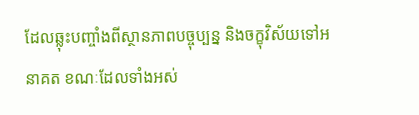ដែលឆ្លុះបញ្ចាំងពីស្ថានភាពបច្ចុប្បន្ន និងចក្ខុវិស័យទៅអនាគត ខណៈដែលទាំងអស់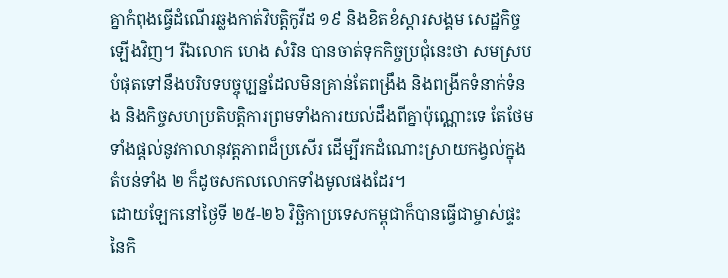គ្នាកំពុងធ្វើដំណើរឆ្លងកាត់វិបត្តិកូវីដ ១៩ និងខិតខំស្ដារសង្គម សេដ្ឋកិច្ចឡើងវិញ។ រីឯលោក ហេង សំរិន បានចាត់ទុកកិច្ចប្រជុំនេះថា សមស្របបំផុតទៅនឹងបរិបទបច្ចុបុ្បន្នដែលមិនគ្រាន់តែពង្រឹង និងពង្រីកទំនាក់ទំនង និងកិច្ចសហប្រតិបត្តិការព្រមទាំងការយល់ដឹងពីគ្នាប៉ុណ្ណោះទេ តែថែមទាំងផ្ដល់នូវកាលានុវត្តភាពដ៏ប្រសើរ ដើម្បីរកដំណោះស្រាយកង្វល់ក្នុងតំបន់ទាំង ២ ក៏ដូចសកលលោកទាំងមូលផងដែរ។
ដោយឡែកនៅថ្ងៃទី ២៥-២៦ វិច្ឆិកាប្រទេសកម្ពុជាក៏បានធ្វើជាម្ចាស់ផ្ទះនៃកិ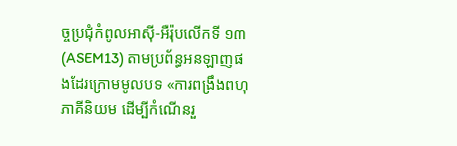ច្ចប្រជុំកំពូលអាស៊ី-អឺរ៉ុបលើកទី ១៣ (ASEM13) តាមប្រព័ន្ធអនឡាញផងដែរក្រោមមូលបទ «ការពង្រឹងពហុភាគីនិយម ដើម្បីកំណើនរួ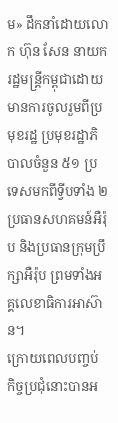ម» ដឹកនាំដោយលោក ហ៊ុន សែន នាយករដ្ឋមន្ត្រីកម្ពុជាដោយមានការចូលរួមពីប្រមុខរដ្ឋ ប្រមុខរដ្ឋាភិបាលចំនួន ៥១ ប្រទេសមកពីទ្វីបទាំង ២ ប្រធានសហគមន៍អឺរ៉ុប និងប្រធានក្រុមប្រឹក្សាអឺរ៉ុប ព្រមទាំងអគ្គលេខាធិការអាស៊ាន។
ក្រោយពេលបញ្ចប់ កិច្ចប្រជុំនោះបានអ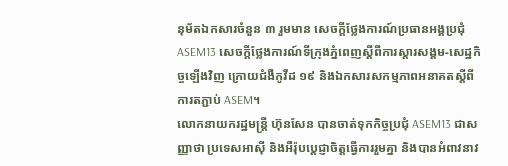នុម័តឯកសារចំនួន ៣ រួមមាន សេចក្តីថ្លែងការណ៍ប្រធានអង្គប្រជុំ ASEM13 សេចក្តីថ្លែងការណ៍ទីក្រុងភ្នំពេញស្តីពីការស្តារសង្គម-សេដ្ឋកិច្ចឡើងវិញ ក្រោយជំងឺកូវីដ ១៩ និងឯកសារសកម្មភាពអនាគតស្តីពីការតភ្ជាប់ ASEM។
លោកនាយករដ្ឋមន្ត្រី ហ៊ុនសែន បានចាត់ទុកកិច្ចប្រជុំ ASEM13 ជាសញ្ញាថា ប្រទេសអាស៊ី និងអឺរ៉ុបប្ដេជ្ញាចិត្តធ្វើការរួមគ្នា និងបានអំពាវនាវ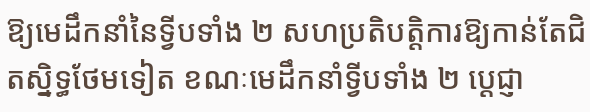ឱ្យមេដឹកនាំនៃទ្វីបទាំង ២ សហប្រតិបត្តិការឱ្យកាន់តែជិតស្និទ្ធថែមទៀត ខណៈមេដឹកនាំទ្វីបទាំង ២ ប្ដេជ្ញា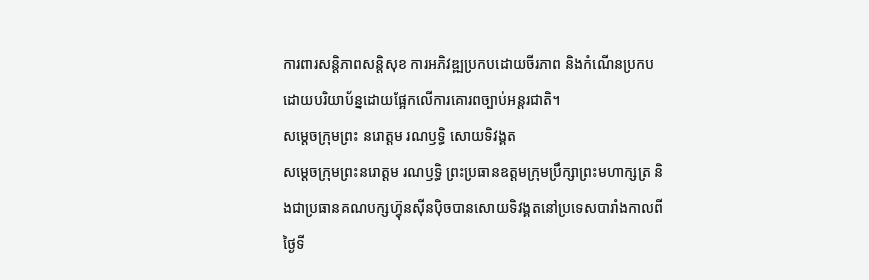ការពារសន្ដិភាពសន្ដិសុខ ការអភិវឌ្ឍប្រកបដោយចីរភាព និងកំណើនប្រកបដោយបរិយាប័ន្នដោយផ្អែកលើការគោរពច្បាប់អន្តរជាតិ។
សម្ដេចក្រុមព្រះ នរោត្តម រណឫទ្ធិ សោយទិវង្គត
សម្ដេចក្រុមព្រះនរោត្តម រណឫទ្ធិ ព្រះប្រធានឧត្ដមក្រុមប្រឹក្សាព្រះមហាក្សត្រ និងជាប្រធានគណបក្សហ៊្វុនស៊ីនប៉ិចបានសោយទិវង្គតនៅប្រទេសបារាំងកាលពីថ្ងៃទី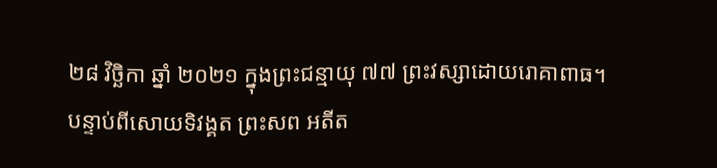២៨ វិច្ឆិកា ឆ្នាំ ២០២១ ក្នុងព្រះជន្មាយុ ៧៧ ព្រះវស្សាដោយរោគាពាធ។
បន្ទាប់ពីសោយទិវង្គត ព្រះសព អតីត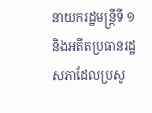នាយករដ្ឋមន្ត្រីទី ១ និងអតីតប្រធានរដ្ឋសភាដែលប្រសូ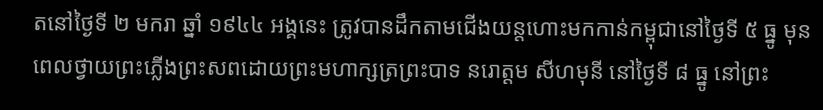តនៅថ្ងៃទី ២ មករា ឆ្នាំ ១៩៤៤ អង្គនេះ ត្រូវបានដឹកតាមជើងយន្តហោះមកកាន់កម្ពុជានៅថ្ងៃទី ៥ ធ្នូ មុនពេលថ្វាយព្រះភ្លើងព្រះសពដោយព្រះមហាក្សត្រព្រះបាទ នរោត្តម សីហមុនី នៅថ្ងៃទី ៨ ធ្នូ នៅព្រះ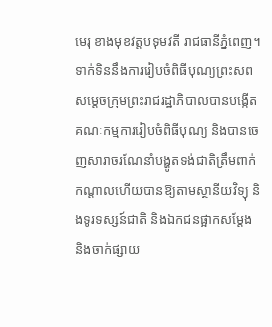មេរុ ខាងមុខវត្តបទុមវតី រាជធានីភ្នំពេញ។
ទាក់ទិននឹងការរៀបចំពិធីបុណ្យព្រះសពសម្ដេចក្រុមព្រះរាជរដ្ឋាភិបាលបានបង្កើតគណៈកម្មការរៀបចំពិធីបុណ្យ និងបានចេញសារាចរណែនាំបង្ហូតទង់ជាតិត្រឹមពាក់កណ្ដាលហើយបានឱ្យតាមស្ថានីយវិទ្យុ និងទូរទស្សន៍ជាតិ និងឯកជនផ្អាកសម្ដែង និងចាក់ផ្សាយ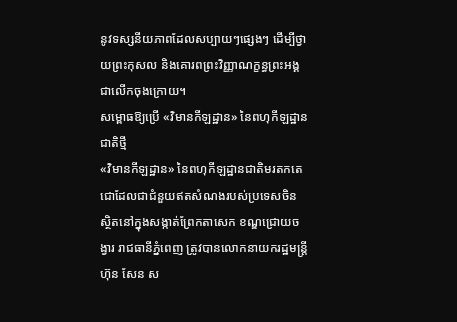នូវទស្សនីយភាពដែលសប្បាយៗផ្សេងៗ ដើម្បីថ្វាយព្រះកុសល និងគោរពព្រះវិញ្ញាណក្ខន្ធព្រះអង្គជាលើកចុងក្រោយ។
សម្ពោធឱ្យប្រើ «វិមានកីឡដ្ឋាន» នៃពហុកីឡដ្ឋានជាតិថ្មី
«វិមានកីឡដ្ឋាន» នៃពហុកីឡដ្ឋានជាតិមរតកតេជោដែលជាជំនួយឥតសំណងរបស់ប្រទេសចិនស្ថិតនៅក្នុងសង្កាត់ព្រែកតាសេក ខណ្ឌជ្រោយចង្វារ រាជធានីភ្នំពេញ ត្រូវបានលោកនាយករដ្ឋមន្ត្រី ហ៊ុន សែន ស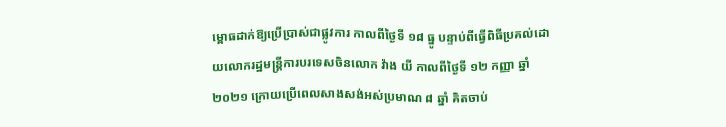ម្ពោធដាក់ឱ្យប្រើប្រាស់ជាផ្លូវការ កាលពីថ្ងៃទី ១៨ ធ្នូ បន្ទាប់ពីធ្វើពិធីប្រគល់ដោយលោករដ្ឋមន្ត្រីការបរទេសចិនលោក វ៉ាង យី កាលពីថ្ងៃទី ១២ កញ្ញា ឆ្នាំ ២០២១ ក្រោយប្រើពេលសាងសង់អស់ប្រមាណ ៨ ឆ្នាំ គិតចាប់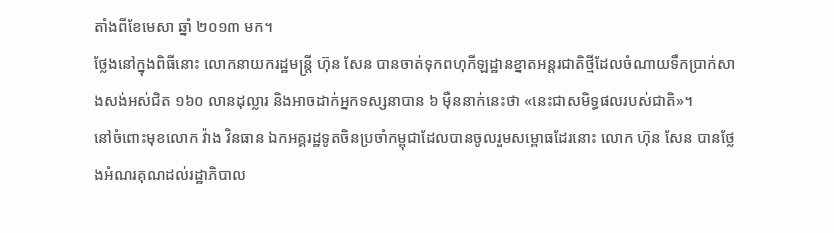តាំងពីខែមេសា ឆ្នាំ ២០១៣ មក។
ថ្លែងនៅក្នុងពិធីនោះ លោកនាយករដ្ឋមន្ត្រី ហ៊ុន សែន បានចាត់ទុកពហុកីឡដ្ឋានខ្នាតអន្តរជាតិថ្មីដែលចំណាយទឹកប្រាក់សាងសង់អស់ជិត ១៦០ លានដុល្លារ និងអាចដាក់អ្នកទស្សនាបាន ៦ ម៉ឺននាក់នេះថា «នេះជាសមិទ្ធផលរបស់ជាតិ»។
នៅចំពោះមុខលោក វ៉ាង វិនធាន ឯកអគ្គរដ្ឋទូតចិនប្រចាំកម្ពុជាដែលបានចូលរួមសម្ពោធដែរនោះ លោក ហ៊ុន សែន បានថ្លែងអំណរគុណដល់រដ្ឋាភិបាល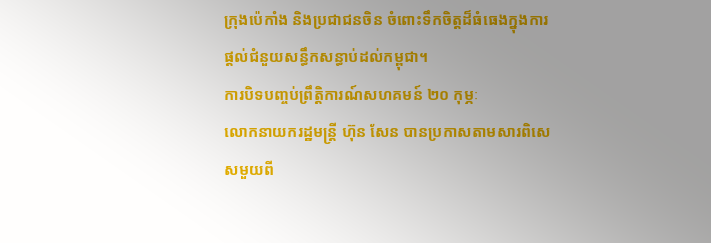ក្រុងប៉េកាំង និងប្រជាជនចិន ចំពោះទឹកចិត្តដ៏ធំធេងក្នុងការផ្ដល់ជំនួយសន្ធឹកសន្ធាប់ដល់កម្ពុជា។
ការបិទបញ្ចប់ព្រឹត្តិការណ៍សហគមន៍ ២០ កុម្ភៈ
លោកនាយករដ្ឋមន្ត្រី ហ៊ុន សែន បានប្រកាសតាមសារពិសេសមួយពី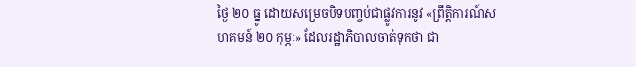ថ្ងៃ ២០ ធ្នូ ដោយសម្រេចបិទបញ្ចប់ជាផ្លូវការនូវ «ព្រឹត្តិការណ៍សហគមន៍ ២០ កុម្ភៈ» ដែលរដ្ឋាភិបាលចាត់ទុកថា ជា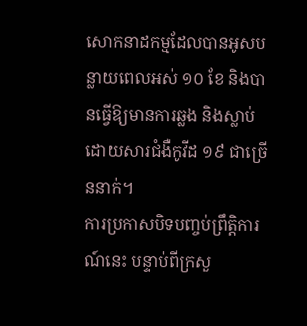សោកនាដកម្មដែលបានអូសបន្លាយពេលអស់ ១០ ខែ និងបានធ្វើឱ្យមានការឆ្លង និងស្លាប់ដោយសារជំងឺកូវីដ ១៩ ជាច្រើននាក់។
ការប្រកាសបិទបញ្ចប់ព្រឹត្តិការណ៍នេះ បន្ទាប់ពីក្រសួ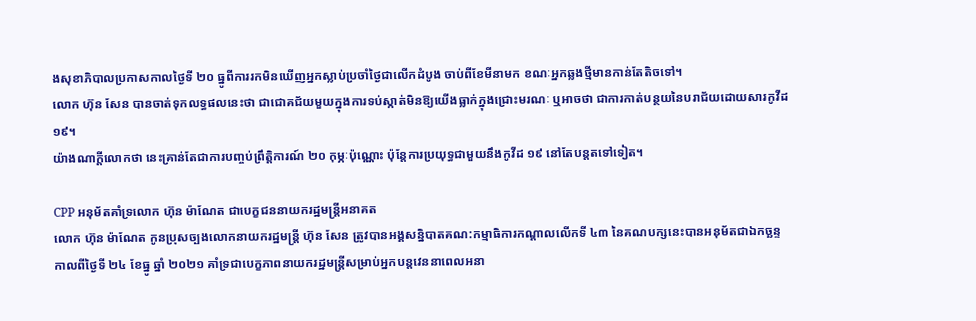ងសុខាភិបាលប្រកាសកាលថ្ងៃទី ២០ ធ្នូពីការរកមិនឃើញអ្នកស្លាប់ប្រចាំថ្ងៃជាលើកដំបូង ចាប់ពីខែមីនាមក ខណៈអ្នកឆ្លងថ្មីមានកាន់តែតិចទៅ។
លោក ហ៊ុន សែន បានចាត់ទុកលទ្ធផលនេះថា ជាជោគជ័យមួយក្នុងការទប់ស្កាត់មិនឱ្យយើងធ្លាក់ក្នុងជ្រោះមរណៈ ឬអាចថា ជាការកាត់បន្ថយនៃបរាជ័យដោយសារកូវីដ ១៩។
យ៉ាងណាក្ដីលោកថា នេះគ្រាន់តែជាការបញ្ចប់ព្រឹត្តិការណ៍ ២០ កុម្ភៈប៉ុណ្ណោះ ប៉ុន្តែការប្រយុទ្ធជាមួយនឹងកូវីដ ១៩ នៅតែបន្ដតទៅទៀត។

CPP អនុម័តគាំទ្រលោក ហ៊ុន ម៉ាណែត ជាបេក្ខជននាយករដ្ឋមន្ត្រីអនាគត
លោក ហ៊ុន ម៉ាណែត កូនប្រុសច្បងលោកនាយករដ្ឋមន្ត្រី ហ៊ុន សែន ត្រូវបានអង្គសន្និបាតគណ:កម្មាធិការកណ្តាលលើកទី ៤៣ នៃគណបក្សនេះបានអនុម័តជាឯកច្ឆន្ទកាលពីថ្ងៃទី ២៤ ខែធ្នូ ឆ្នាំ ២០២១ គាំទ្រជាបេក្ខភាពនាយករដ្ឋមន្ត្រីសម្រាប់អ្នកបន្តវេននាពេលអនា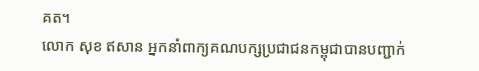គត។
លោក សុខ ឥសាន អ្នកនាំពាក្យគណបក្សប្រជាជនកម្ពុជាបានបញ្ជាក់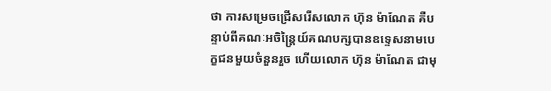ថា ការសម្រេចជ្រើសរើសលោក ហ៊ុន ម៉ាណែត គឺបន្ទាប់ពីគណៈអចិន្រៃ្តយ៍គណបក្សបានឧទ្ទេសនាមបេក្ខជនមួយចំនួនរួច ហើយលោក ហ៊ុន ម៉ាណែត ជាមុ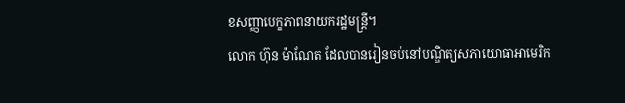ខសញ្ញាបេក្ខភាពនាយករដ្ឋមន្ត្រី។
លោក ហ៊ុន ម៉ាណែត ដែលបានរៀនចប់នៅបណ្ឌិត្យសភាយោធាអាមេរិក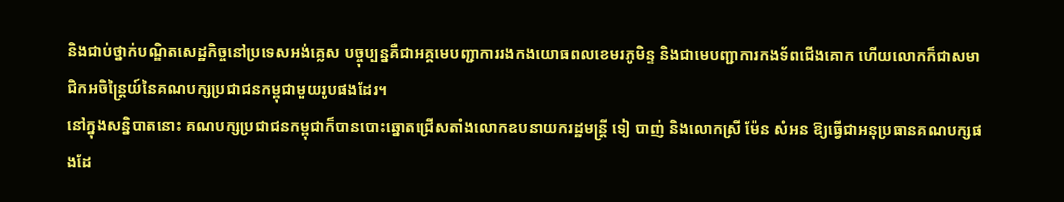និងជាប់ថ្នាក់បណ្ឌិតសេដ្ឋកិច្ចនៅប្រទេសអង់គ្លេស បច្ចុប្បន្នគឺជាអគ្គមេបញ្ជាការរងកងយោធពលខេមរភូមិន្ទ និងជាមេបញ្ជាការកងទ័ពជើងគោក ហើយលោកក៏ជាសមាជិកអចិន្រៃ្តយ៍នៃគណបក្សប្រជាជនកម្ពុជាមួយរូបផងដែរ។
នៅក្នុងសន្និបាតនោះ គណបក្សប្រជាជនកម្ពុជាក៏បានបោះឆ្នោតជ្រើសតាំងលោកឧបនាយករដ្ឋមន្ត្រី ទៀ បាញ់ និងលោកស្រី ម៉ែន សំអន ឱ្យធ្វើជាអនុប្រធានគណបក្សផងដែ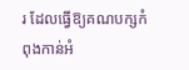រ ដែលធ្វើឱ្យគណបក្សកំពុងកាន់អំ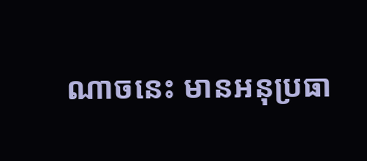ណាចនេះ មានអនុប្រធា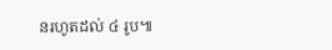នរហូតដល់ ៤ រូប៕